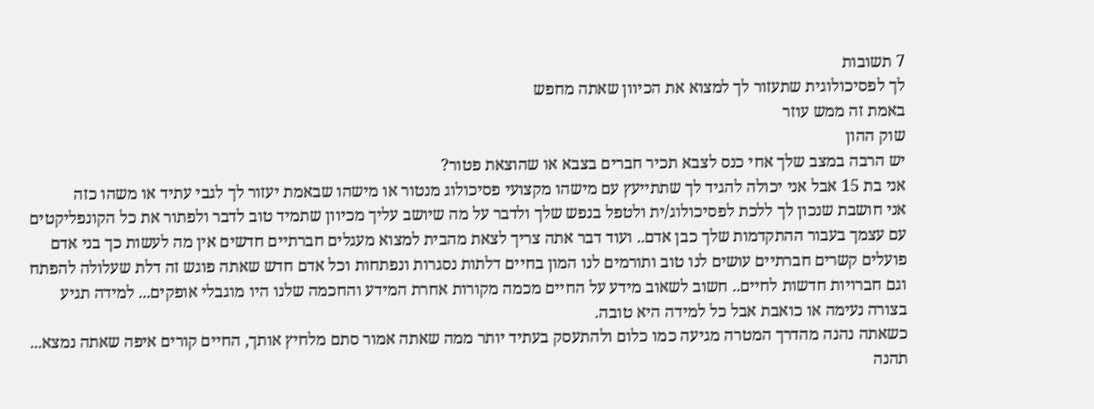7 תשובות
לך לפסיכולוגית שתעזור לך למצוא את הכיוון שאתה מחפש
באמת זה ממש עוזר
שוק ההון
יש הרבה במצב שלך אחי כנס לצבא תכיר חברים בצבא או שהוצאת פטור?
אני בת 15 אבל אני יכולה להגיד לך שתתייעץ עם מישהו מקצועי פסיכולוג מנטור או מישהו שבאמת יעזור לך לגבי עתיד או משהו כזה
אני חושבת שנכון לך ללכת לפסיכולוג/ית ולטפל בנפש שלך ולדבר על מה שיושב עליך מכיוון שתמיד טוב לדבר ולפתור את כל הקונפליקטים עם עצמך בעבור ההתקדמות שלך כבן אדם.. ועוד דבר אתה צריך לצאת מהבית למצוא מעגלים חברתיים חדשים אין מה לעשות כך בני אדם פועלים קשרים חברתיים עושים לנו טוב ותורמים לנו המון בחיים דלתות נסגרות ונפתחות וכל אדם חדש שאתה פוגש זה דלת שעלולה להפתח וגם חברויות חדשות לחיים.. חשוב לשאוב מידע על החיים מכמה מקורות אחרת המידע והחכמה שלנו היו מוגבלי אופקים... למידה תגיע בצורה נעימה או כואבת אבל כל למידה היא טובה.
כשאתה נהנה מהדרך המטרה מגיעה כמו כלום ולהתעסק בעתיד יותר ממה שאתה אמור סתם מלחיץ אותך, החיים קורים איפה שאתה נמצא... תהנה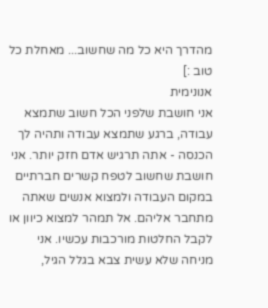מהדרך היא כל מה שחשוב... מאחלת כל טוב :]
אנונימית
אני חושבת שלפני הכל חשוב שתמצא עבודה, ברגע שתמצא עבודה ותהיה לך הכנסה - אתה תרגיש אדם חזק יותר. אני חושבת שחשוב לטפח קשרים חברתיים במקום העבודה ולמצוא אנשים שאתה מתחבר אליהם. אל תמהר למצוא כיוון או לקבל החלטות מורכבות עכשיו. אני מניחה שלא עשית צבא בגלל הגיל,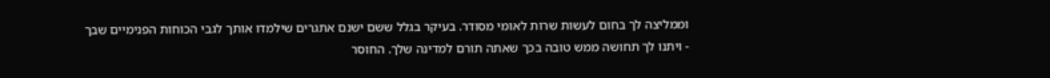וממליצה לך בחום לעשות שרות לאומי מסודר. בעיקר בגלל ששם ישנם אתגרים שילמדו אותך לגבי הכוחות הפנימיים שבך - ויתנו לך תחושה ממש טובה בכך שאתה תורם למדינה שלך. החוסר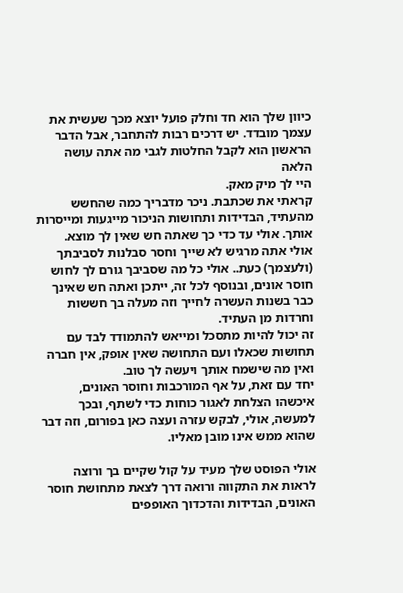כיוון שלך הוא חד וחלק פועל יוצא מכך שעשית את עצמך מובדד. יש דרכים רבות להתחבר, אבל הדבר הראשון הוא לקבל החלטות לגבי מה אתה עושה הלאה
היי לך מיק מאק.
קראתי את שכתבת. ניכר מדבריך כמה שהחשש מהעתיד, הבדידות ותחושות הניכור מייגעות ומייסרות אותך. אולי עד כדי כך שאתה חש שאין לך מוצא.
אולי אתה מרגיש לא שייך וחסר סבלנות לסביבתך (ולעצמך) כעת.. אולי כל מה שסביבך גורם לך לחוש חוסר אונים, ובנוסף לכל זה, ייתכן ואתה חש שאינך כבר בשנות העשרה לחייך וזה מעלה בך חששות וחרדות מן העתיד.
זה יכול להיות מתסכל ומייאש להתמודד לבד עם תחושות שכאלו ועם התחושה שאין אופק, אין חברה ואין מה שישמח אותך ויעשה לך טוב.
יחד עם זאת, על אף המורכבות וחוסר האונים, איכשהו הצלחת לאגור כוחות כדי לשתף, ובכך למעשה, אולי, לבקש עזרה ועצה כאן בפורום, וזה דבר שהוא ממש אינו מובן מאליו.

אולי הפוסט שלך מעיד על קול שקיים בך ורוצה לראות את התקווה ורואה דרך לצאת מתחושת חוסר האונים, הבדידות והדכדוך האופפים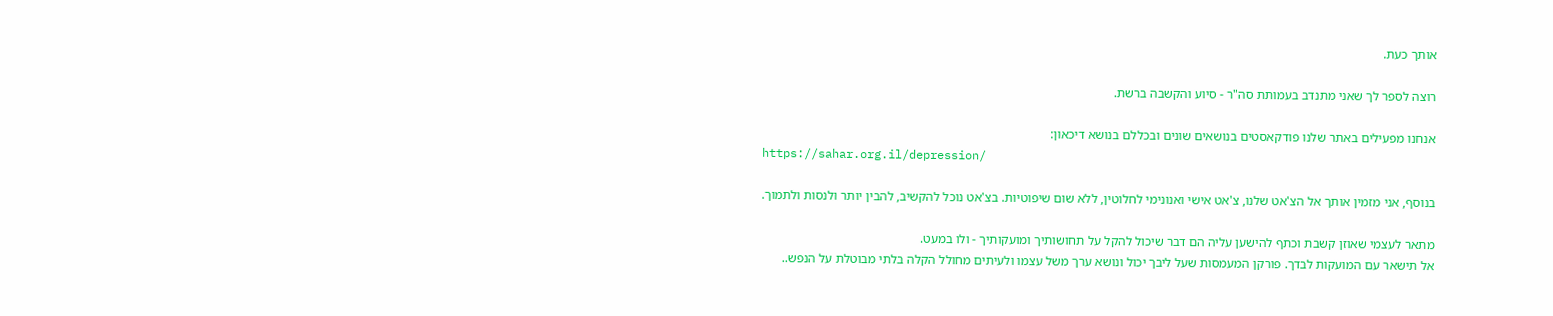אותך כעת.

רוצה לספר לך שאני מתנדב בעמותת סה"ר - סיוע והקשבה ברשת.

אנחנו מפעילים באתר שלנו פודקאסטים בנושאים שונים ובכללם בנושא דיכאון:
https://sahar.org.il/depression/

בנוסף, אני מזמין אותך אל הצ'אט שלנו, צ'אט אישי ואנונימי לחלוטין, ללא שום שיפוטיות. בצ'אט נוכל להקשיב, להבין יותר ולנסות ולתמוך.

מתאר לעצמי שאוזן קשבת וכתף להישען עליה הם דבר שיכול להקל על תחושותיך ומועקותיך - ולו במעט.
אל תישאר עם המועקות לבדך. פורקן המעמסות שעל ליבך יכול ונושא ערך משל עצמו ולעיתים מחולל הקלה בלתי מבוטלת על הנפש..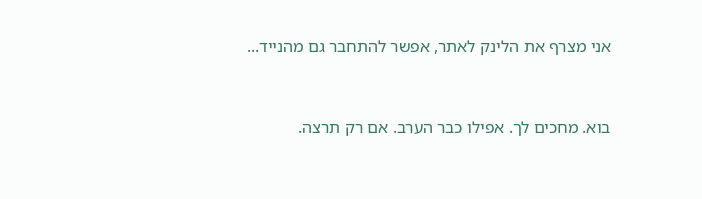אני מצרף את הלינק לאתר, אפשר להתחבר גם מהנייד...


בוא. מחכים לך. אפילו כבר הערב. אם רק תרצה.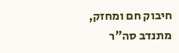חיבוק חם ומחזק,
מתנדב סה"ר